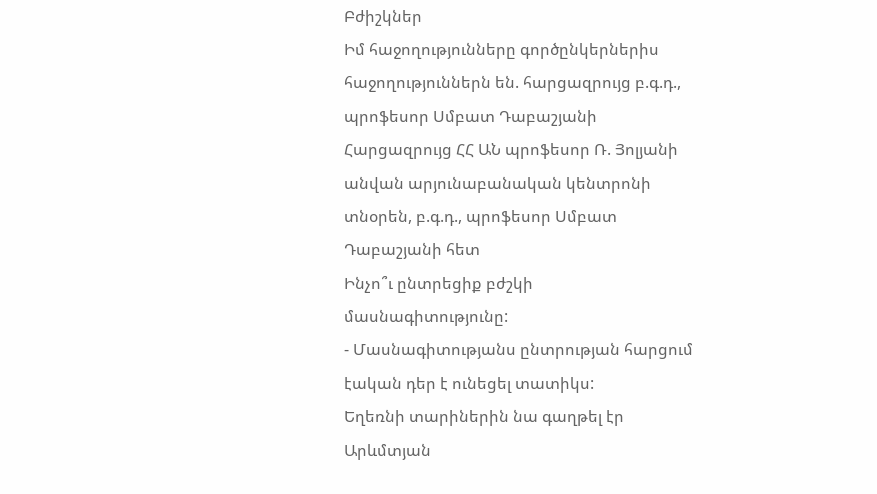Բժիշկներ
Իմ հաջողությունները գործընկերներիս հաջողություններն են. հարցազրույց բ.գ.դ., պրոֆեսոր Սմբատ Դաբաշյանի
Հարցազրույց ՀՀ ԱՆ պրոֆեսոր Ռ. Յոլյանի անվան արյունաբանական կենտրոնի տնօրեն, բ.գ.դ., պրոֆեսոր Սմբատ Դաբաշյանի հետ
Ինչո՞ւ ընտրեցիք բժշկի մասնագիտությունը:
- Մասնագիտությանս ընտրության հարցում էական դեր է ունեցել տատիկս:
Եղեռնի տարիներին նա գաղթել էր Արևմտյան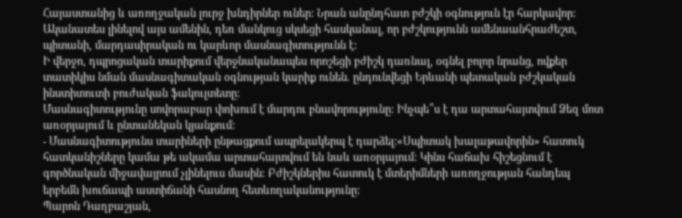Հայաստանից և առողջական լուրջ խնդիրներ ուներ: Նրան անընդհատ բժշկի օգնություն էր հարկավոր: Ականատես լինելով այս ամենին, դեռ մանկուց սկսեցի հասկանալ, որ բժշկությունն ամենաանհրաժեշտ, պիտանի, մարդասիրական ու կարևոր մասնագիտությունն է:
Ի վերջո, դպրոցական տարիքում վերջնականապես որոշեցի բժիշկ դառնալ, օգնել բոլոր նրանց, ովքեր տատիկիս նման մասնագիտական օգնության կարիք ունեն. ընդունվեցի Երևանի պետական բժշկական ինստիտուտի բուժական ֆակուլտետը:
Մասնագիտությունը սովորաբար փոխում է մարդու բնավորությունը: Ինչպե՞ս է դա արտահայտվում Ձեզ մոտ առօրյայում և ընտանեկան կյանքում:
- Մասնագիտությունս տարիների ընթացքում ապրելակերպ է դարձել:«Սպիտակ խալաթավորին» հատուկ հատկանիշները կամա թե ակամա արտահայտվում են նաև առօրյայում: Կինս հաճախ հիշեցնում է գործնական միջավայրում չլինելուս մասին: Բժիշկներիս հատուկ է մտերիմների առողջության հանդեպ երբեմն խուճապի աստիճանի հասնող հետևողականությունը:
Պարոն Դաղբաշյան,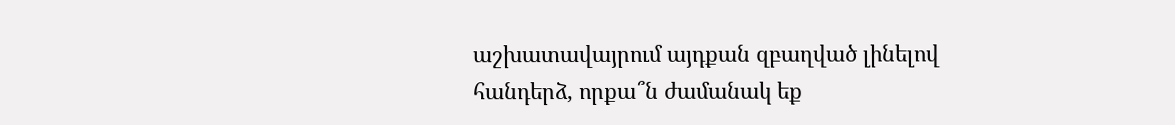աշխատավայրում այդքան զբաղված լինելով հանդերձ, որքա՞ն ժամանակ եք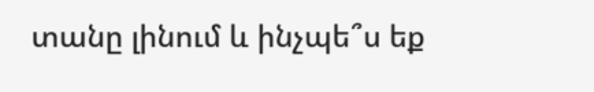տանը լինում և ինչպե՞ս եք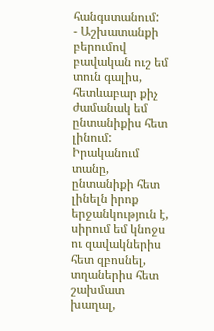հանգստանում:
- Աշխատանքի բերումով բավական ուշ եմ տուն գալիս, հետևաբար քիչ ժամանակ եմ ընտանիքիս հետ լինում: Իրականում տանը, ընտանիքի հետ լինելն իրոք երջանկություն է, սիրում եմ կնոջս ու զավակներիս հետ զբոսնել, տղաներիս հետ շախմատ խաղալ,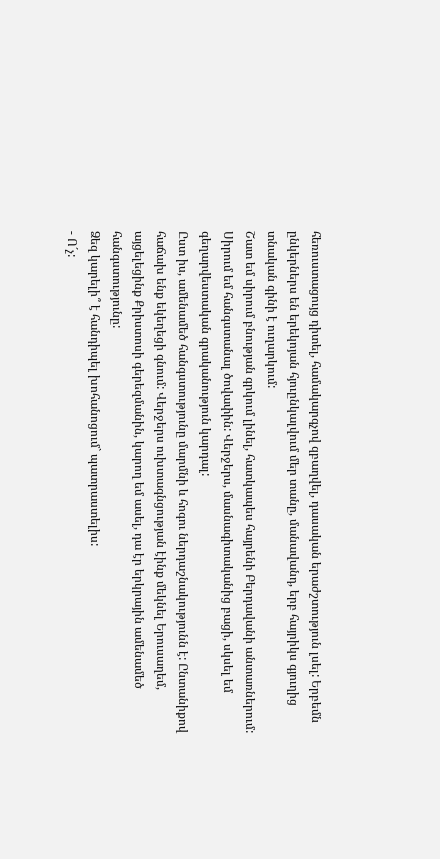հեռուստացույց դիտել, համակարգչով զբաղվել, դասական երաժշտություն լսել: Երբեմն ընկերներս են երեկոյան հյուընկալվում մեր տանը, մանավանդ, երբ հայրիկս գյուղից տնական գինի է ուղարկում:
Շատ եմ սիրում բնության գրկում լինել, հատկապես հայրենի Բերդավանի անտառներում: Սիրում եմ հանգստանալ ծովափին: Վերջերս, մասնագիտականից բացի, սկսել եմ գեղարվեստական գրականություն կարդալ:
Ըստ իս, ամենամեծ հանգստությունը մարմնի և հոգու ներդաշնակությունն է: Ընտանիքով հաճախ ենք եկեղեցի գնում: Վերջերս ուխտագնցության էինք մեկնել Երուսաղեմ, այցելեցինք Քրիստոսի գերեզմանին, կարող եմ ասել, դա էր երկրային ամենամեծ հանգստությունը:
Ձեզ կարելի՞ է հանդիպել խոհանոցում` պատրաստելիս:
- Ո´չ: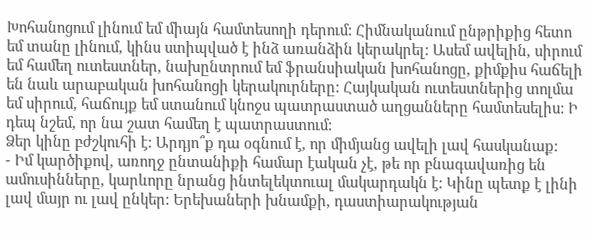Խոհանոցում լինում եմ միայն համտեսողի դերում: Հիմնականում ընթրիքից հետո եմ տանը լինում, կինս ստիպված է ինձ առանձին կերակրել: Ասեմ ավելին, սիրում եմ համեղ ուտեստներ, նախընտրում եմ ֆրանսիական խոհանոցը, քիմքիս հաճելի են նաև արաբական խոհանոցի կերակուրները: Հայկական ուտեստներից տոլմա եմ սիրում, հաճույք եմ ստանում կնոջս պատրաստած աղցանները համտեսելիս: Ի դեպ նշեմ, որ նա շատ համեղ է պատրաստում:
Ձեր կինը բժշկուհի է: Արդյո՞ք դա օգնում է, որ միմյանց ավելի լավ հասկանաք:
- Իմ կարծիքով, առողջ ընտանիքի համար էական չէ, թե որ բնագավառից են ամուսինները, կարևորը նրանց ինտելեկտուալ մակարդակն է: Կինը պետք է լինի լավ մայր ու լավ ընկեր: Երեխաների խնամքի, դաստիարակության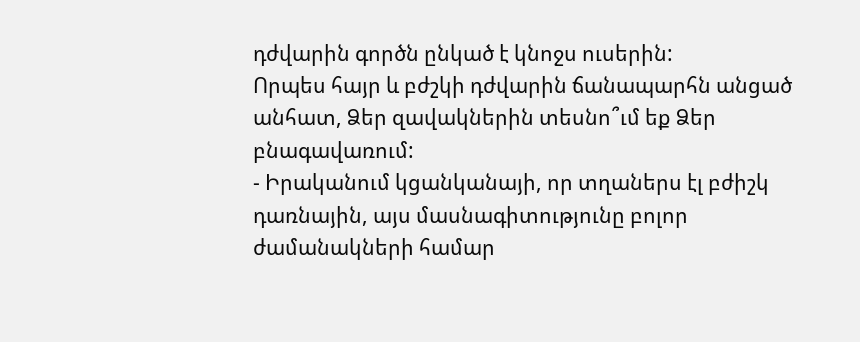դժվարին գործն ընկած է կնոջս ուսերին:
Որպես հայր և բժշկի դժվարին ճանապարհն անցած անհատ, Ձեր զավակներին տեսնո՞ւմ եք Ձեր բնագավառում:
- Իրականում կցանկանայի, որ տղաներս էլ բժիշկ դառնային, այս մասնագիտությունը բոլոր ժամանակների համար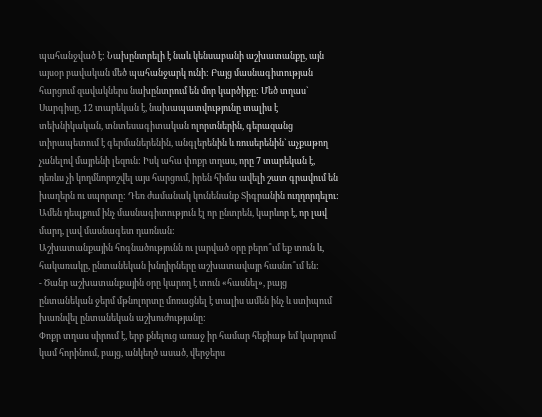պահանջված է: Նախընտրելի է նաև կենսաբանի աշխատանքը, այն այսօր բավական մեծ պահանջարկ ունի: Բայց մասնագիտության հարցում զավակներս նախընտրում են մոր կարծիքը: Մեծ տղաս` Սարգիսը, 12 տարեկան է, նախապատվությունը տալիս է տեխնիկական, տնտեսագիտական ոլորտներին, գերազանց տիրապետում է գերմաներենին, անգլերենին և ռուսերենին` աչքաթող չանելով մայրենի լեզուն: Իսկ ահա փոքր տղաս, որը 7 տարեկան է, դեռևս չի կողմնորոշվել այս հարցում, իրեն հիմա ավելի շատ գրավում են խաղերն ու սպորտը: Դեռ ժամանակ կունենանք Տիգրանին ուղղորդելու: Ամեն դեպքում ինչ մասնագիտություն էլ որ ընտրեն, կարևոր է, որ լավ մարդ, լավ մասնագետ դառնան:
Աշխատանքային հոգնածությունն ու լարված օրը բերո՞ւմ եք տուն և, հակառակը, ընտանեկան խնդիրները աշխատավայր հասնո՞ւմ են:
- Ծանր աշխատանքային օրը կարող է տուն «հասնել», բայց ընտանեկան ջերմ մթնոլորտը մոռացնել է տալիս ամեն ինչ և ստիպում խառնվել ընտանեկան աշխուժությանը:
Փոքր տղաս սիրում է, երբ քնելուց առաջ իր համար հեքիաթ եմ կարդում կամ հորինում, բայց, անկեղծ ասած, վերջերս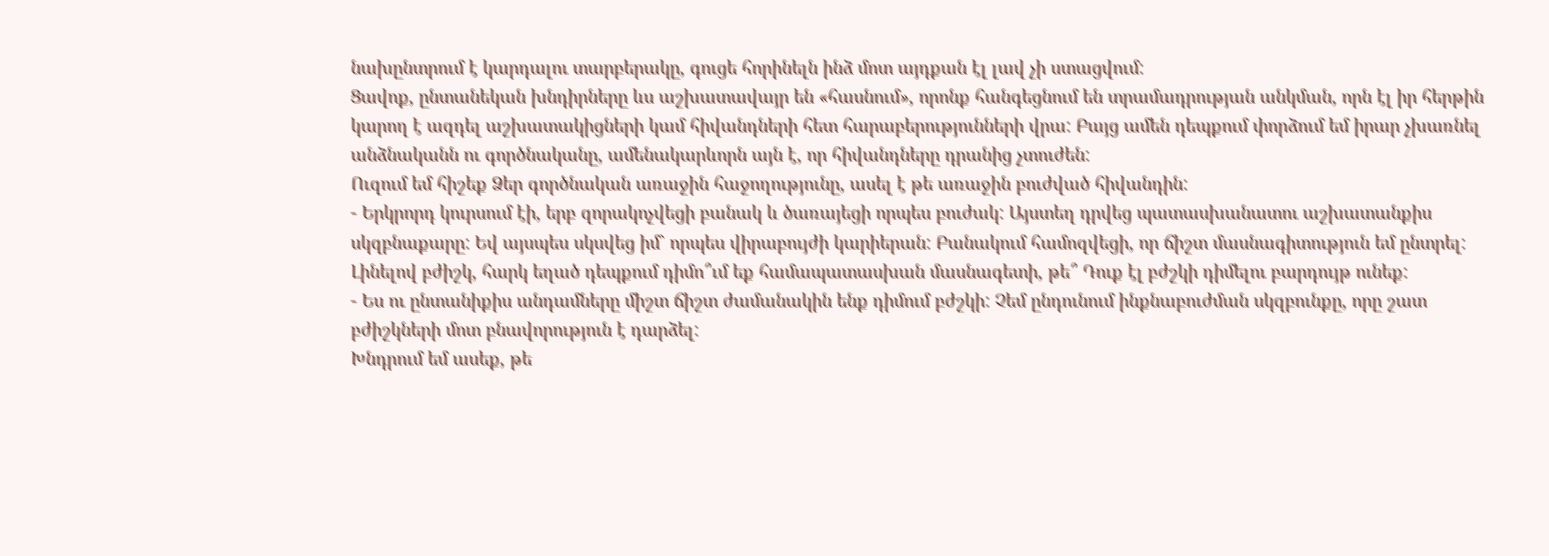նախընտրում է կարդալու տարբերակը, գուցե հորինելն ինձ մոտ այդքան էլ լավ չի ստացվում:
Ցավոք, ընտանեկան խնդիրները ևս աշխատավայր են «հասնում», որոնք հանգեցնում են տրամադրության անկման, որն էլ իր հերթին կարող է ազդել աշխատակիցների կամ հիվանդների հետ հարաբերությունների վրա: Բայց ամեն դեպքում փորձում եմ իրար չխառնել անձնականն ու գործնականը, ամենակարևորն այն է, որ հիվանդները դրանից չտուժեն:
Ուզում եմ հիշեք Ձեր գործնական առաջին հաջողությունը, ասել է թե առաջին բուժված հիվանդին:
- Երկրորդ կուրսում էի, երբ զորակոչվեցի բանակ և ծառայեցի որպես բուժակ: Այստեղ դրվեց պատասխանատու աշխատանքիս սկզբնաքարը: Եվ այսպես սկսվեց իմ` որպես վիրաբույժի կարիերան: Բանակում համոզվեցի, որ ճիշտ մասնագիտություն եմ ընտրել:
Լինելով բժիշկ, հարկ եղած դեպքում դիմո՞ւմ եք համապատասխան մասնագետի, թե՞ Դուք էլ բժշկի դիմելու բարդույթ ունեք:
- Ես ու ընտանիքիս անդամները միշտ ճիշտ ժամանակին ենք դիմում բժշկի: Չեմ ընդունում ինքնաբուժման սկզբունքը, որը շատ բժիշկների մոտ բնավորություն է դարձել:
Խնդրում եմ ասեք, թե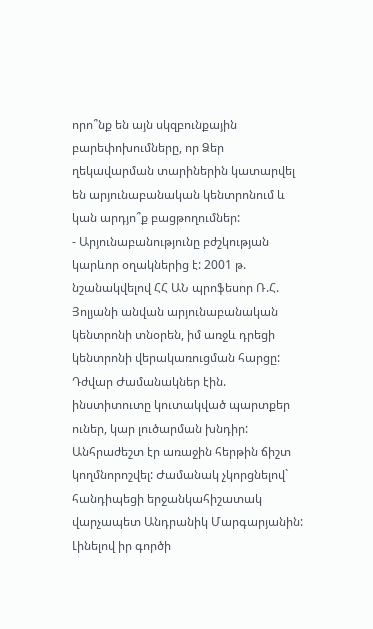որո՞նք են այն սկզբունքային բարեփոխումները, որ Ձեր ղեկավարման տարիներին կատարվել են արյունաբանական կենտրոնում և կան արդյո՞ք բացթողումներ:
- Արյունաբանությունը բժշկության կարևոր օղակներից է: 2001 թ. նշանակվելով ՀՀ ԱՆ պրոֆեսոր Ռ.Հ. Յոլյանի անվան արյունաբանական կենտրոնի տնօրեն, իմ առջև դրեցի կենտրոնի վերակառուցման հարցը: Դժվար Ժամանակներ էին. ինստիտուտը կուտակված պարտքեր ուներ, կար լուծարման խնդիր: Անհրաժեշտ էր առաջին հերթին ճիշտ կողմնորոշվել: Ժամանակ չկորցնելով` հանդիպեցի երջանկահիշատակ վարչապետ Անդրանիկ Մարգարյանին: Լինելով իր գործի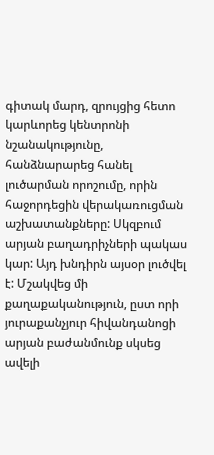գիտակ մարդ, զրույցից հետո կարևորեց կենտրոնի նշանակությունը, հանձնարարեց հանել լուծարման որոշումը, որին հաջորդեցին վերակառուցման աշխատանքները: Սկզբում արյան բաղադրիչների պակաս կար: Այդ խնդիրն այսօր լուծվել է: Մշակվեց մի քաղաքականություն, ըստ որի յուրաքանչյուր հիվանդանոցի արյան բաժանմունք սկսեց ավելի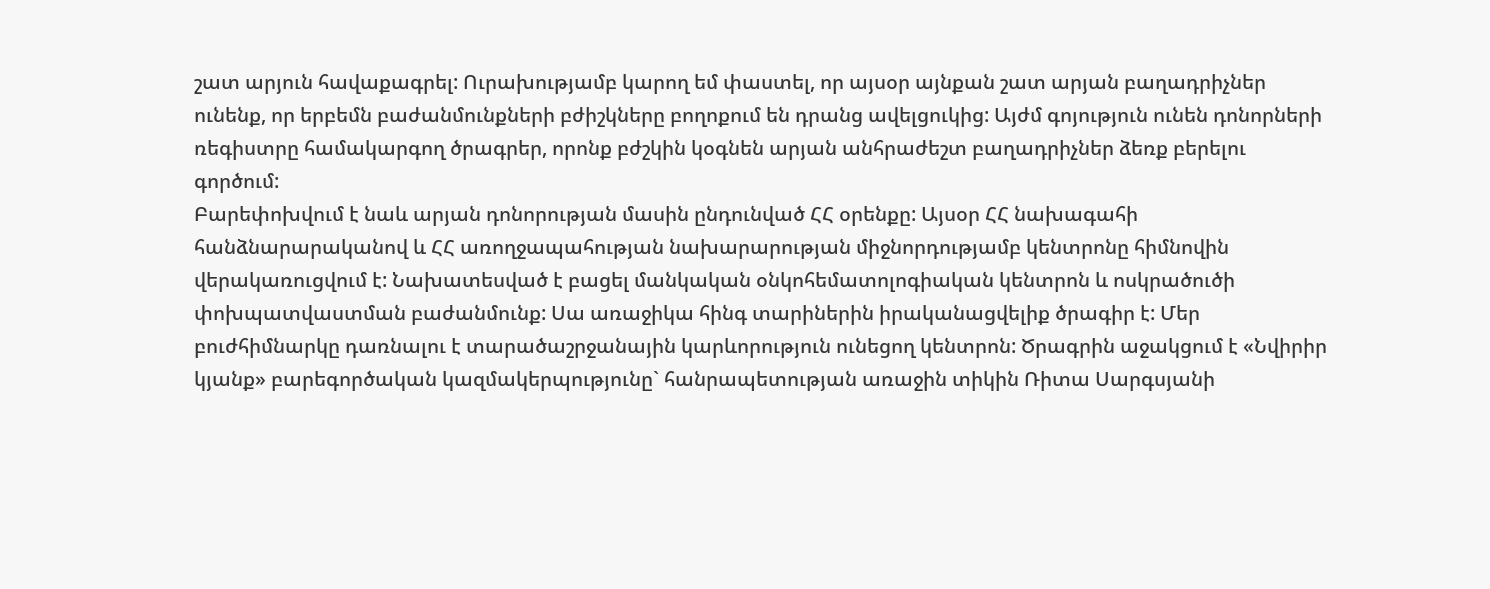շատ արյուն հավաքագրել: Ուրախությամբ կարող եմ փաստել, որ այսօր այնքան շատ արյան բաղադրիչներ ունենք, որ երբեմն բաժանմունքների բժիշկները բողոքում են դրանց ավելցուկից: Այժմ գոյություն ունեն դոնորների ռեգիստրը համակարգող ծրագրեր, որոնք բժշկին կօգնեն արյան անհրաժեշտ բաղադրիչներ ձեռք բերելու գործում:
Բարեփոխվում է նաև արյան դոնորության մասին ընդունված ՀՀ օրենքը: Այսօր ՀՀ նախագահի հանձնարարականով և ՀՀ առողջապահության նախարարության միջնորդությամբ կենտրոնը հիմնովին վերակառուցվում է: Նախատեսված է բացել մանկական օնկոհեմատոլոգիական կենտրոն և ոսկրածուծի փոխպատվաստման բաժանմունք: Սա առաջիկա հինգ տարիներին իրականացվելիք ծրագիր է: Մեր բուժհիմնարկը դառնալու է տարածաշրջանային կարևորություն ունեցող կենտրոն: Ծրագրին աջակցում է «Նվիրիր կյանք» բարեգործական կազմակերպությունը` հանրապետության առաջին տիկին Ռիտա Սարգսյանի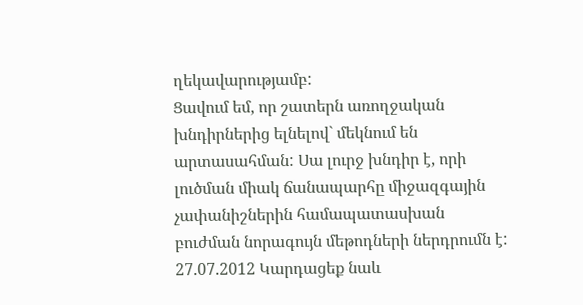ղեկավարությամբ:
Ցավում եմ, որ շատերն առողջական խնդիրներից ելնելով` մեկնում են արտասահման: Սա լուրջ խնդիր է, որի լուծման միակ ճանապարհը միջազգային չափանիշներին համապատասխան բուժման նորագույն մեթոդների ներդրումն է:
27.07.2012 Կարդացեք նաև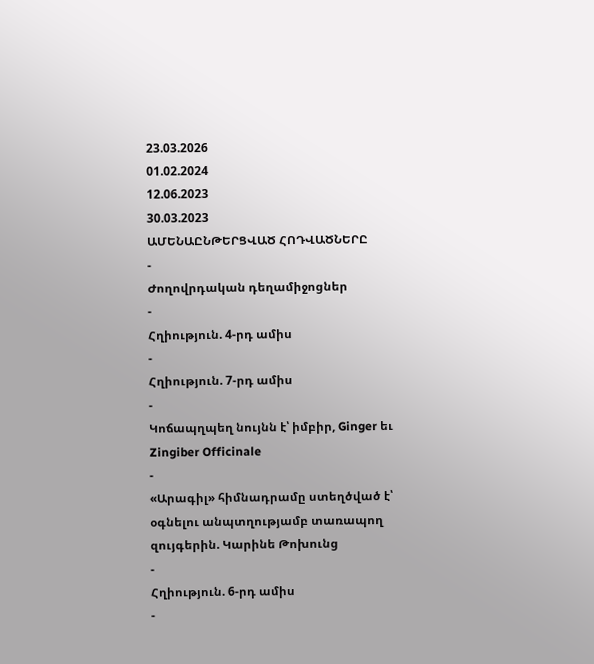23.03.2026
01.02.2024
12.06.2023
30.03.2023
ԱՄԵՆԱԸՆԹԵՐՑՎԱԾ ՀՈԴՎԱԾՆԵՐԸ
-
Ժողովրդական դեղամիջոցներ
-
Հղիություն. 4-րդ ամիս
-
Հղիություն. 7-րդ ամիս
-
Կոճապղպեղ նույնն է՝ իմբիր, Ginger եւ Zingiber Officinale
-
«Արագիլ» հիմնադրամը ստեղծված է՝ օգնելու անպտղությամբ տառապող զույգերին. Կարինե Թոխունց
-
Հղիություն. 6-րդ ամիս
-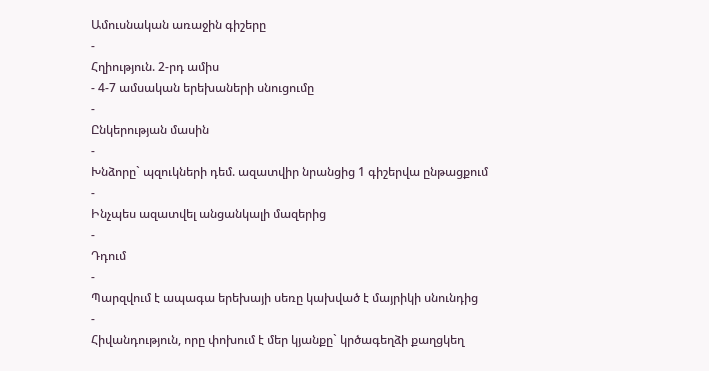Ամուսնական առաջին գիշերը
-
Հղիություն. 2-րդ ամիս
- 4-7 ամսական երեխաների սնուցումը
-
Ընկերության մասին
-
Խնձորը` պզուկների դեմ. ազատվիր նրանցից 1 գիշերվա ընթացքում
-
Ինչպես ազատվել անցանկալի մազերից
-
Դդում
-
Պարզվում է ապագա երեխայի սեռը կախված է մայրիկի սնունդից
-
Հիվանդություն, որը փոխում է մեր կյանքը` կրծագեղձի քաղցկեղ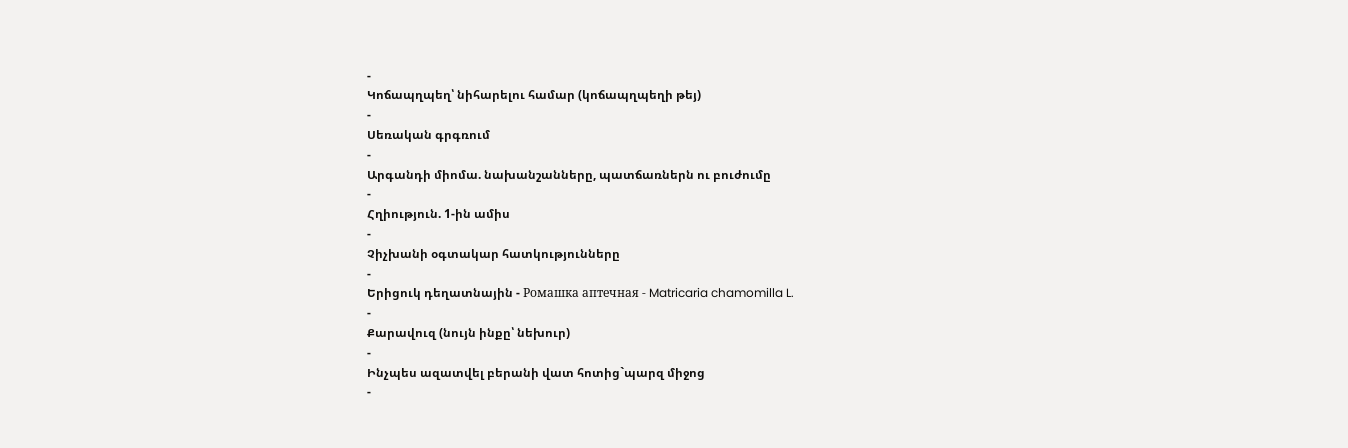-
Կոճապղպեղ՝ նիհարելու համար (կոճապղպեղի թեյ)
-
Սեռական գրգռում
-
Արգանդի միոմա. նախանշանները, պատճառներն ու բուժումը
-
Հղիություն. 1-ին ամիս
-
Չիչխանի օգտակար հատկությունները
-
Երիցուկ դեղատնային - Ромашка аптечная - Matricaria chamomilla L.
-
Քարավուզ (նույն ինքը՝ նեխուր)
-
Ինչպես ազատվել բերանի վատ հոտից`պարզ միջոց
-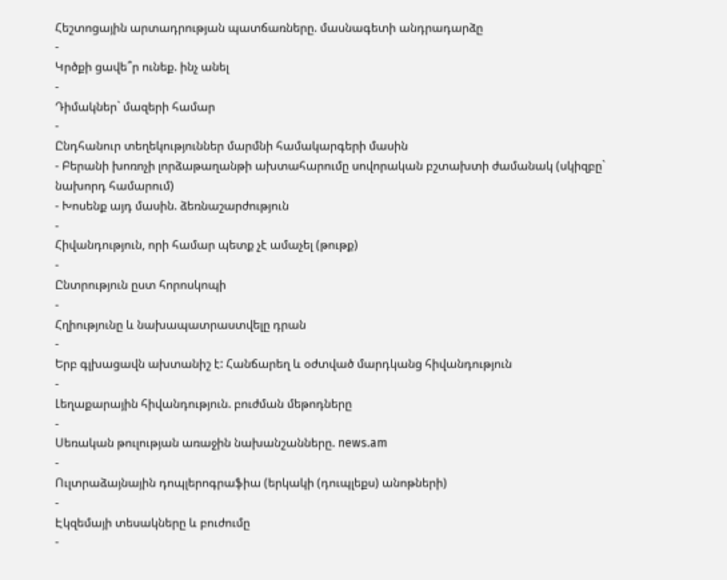Հեշտոցային արտադրության պատճառները. մասնագետի անդրադարձը
-
Կրծքի ցավե՞ր ունեք. ինչ անել
-
Դիմակներ` մազերի համար
-
Ընդհանուր տեղեկություններ մարմնի համակարգերի մասին
- Բերանի խոռոչի լորձաթաղանթի ախտահարումը սովորական բշտախտի ժամանակ (սկիզբը` նախորդ համարում)
- Խոսենք այդ մասին. ձեռնաշարժություն
-
Հիվանդություն, որի համար պետք չէ ամաչել (թութք)
-
Ընտրություն ըստ հորոսկոպի
-
Հղիությունը և նախապատրաստվելը դրան
-
Երբ գլխացավն ախտանիշ է: Հանճարեղ և օժտված մարդկանց հիվանդություն
-
Լեղաքարային հիվանդություն. բուժման մեթոդները
-
Սեռական թուլության առաջին նախանշանները. news.am
-
Ուլտրաձայնային դոպլերոգրաֆիա (երկակի (դուպլեքս) անոթների)
-
Էկզեմայի տեսակները և բուժումը
-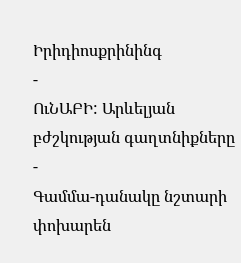Իրիդիոսքրինինգ
-
ՈւՆԱԲԻ: Արևելյան բժշկության գաղտնիքները
-
Գամմա-դանակը նշտարի փոխարեն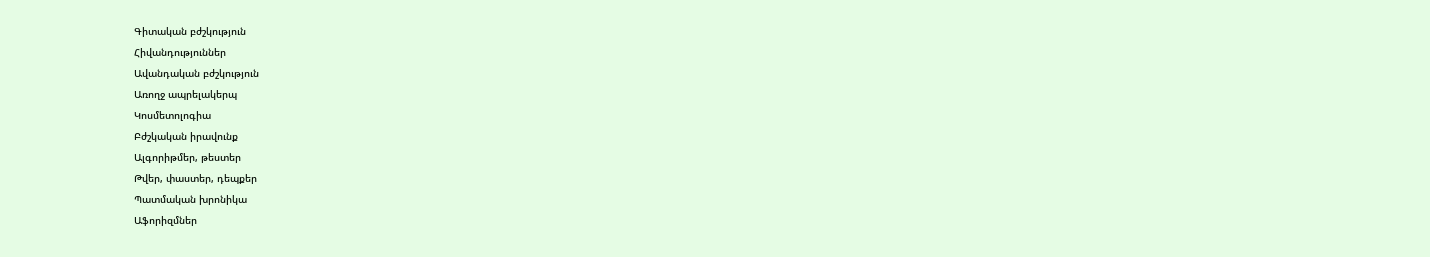Գիտական բժշկություն
Հիվանդություններ
Ավանդական բժշկություն
Առողջ ապրելակերպ
Կոսմետոլոգիա
Բժշկական իրավունք
Ալգորիթմեր, թեստեր
Թվեր, փաստեր, դեպքեր
Պատմական խրոնիկա
Աֆորիզմներ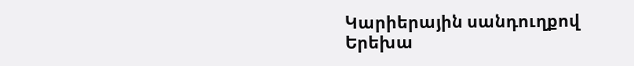Կարիերային սանդուղքով
Երեխա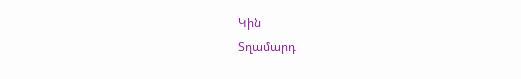Կին
Տղամարդ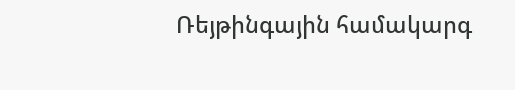Ռեյթինգային համակարգ